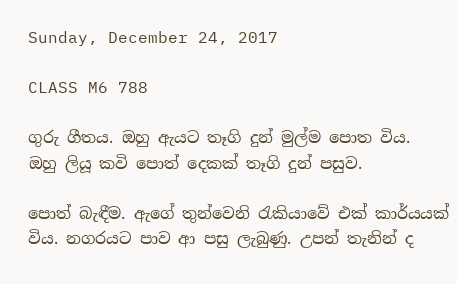Sunday, December 24, 2017

CLASS M6 788

ගුරු ගීතය. ඔහු ඇයට තෑගි දුන් මුල්ම පොත විය.
ඔහු ලියූ කවි පොත් දෙකක් තෑගි දුන් පසුව.

පොත් බැඳීම. ඇගේ තුන්වෙනි රැකියාවේ එක් කාර්යයක් විය. නගරයට පාව ආ පසු ලැබුණු. උපන් තැනින් ද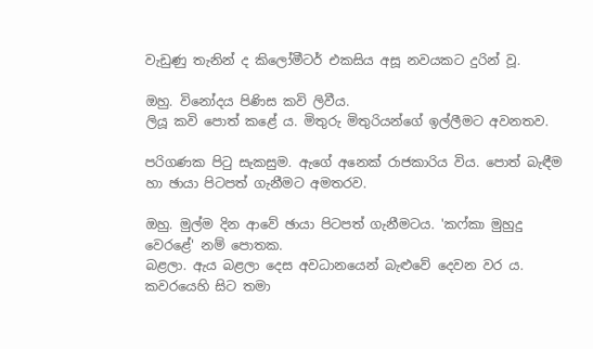වැඩුණු තැනින් ද කිලෝමීටර් එකසිය අසූ නවයකට දුරින් වූ.

ඔහු. විනෝදය පිණිස කවි ලිවීය.
ලියූ කවි පොත් කළේ ය. මිතුරු මිතුරියන්ගේ ඉල්ලීමට අවනතව.

පරිගණක පිටු සැකසුම. ඇගේ අනෙක් රාජකාරිය විය. පොත් බැඳීම හා ඡායා පිටපත් ගැනීමට අමතරව.

ඔහු. මුල්ම දින ආවේ ඡායා පිටපත් ගැනීමටය. 'කෆ්කා මුහුදු වෙරළේ' නම් පොතක.
බළලා. ඇය බළලා දෙස අවධානයෙන් බැළුවේ දෙවන වර ය. කවරයෙහි සිට තමා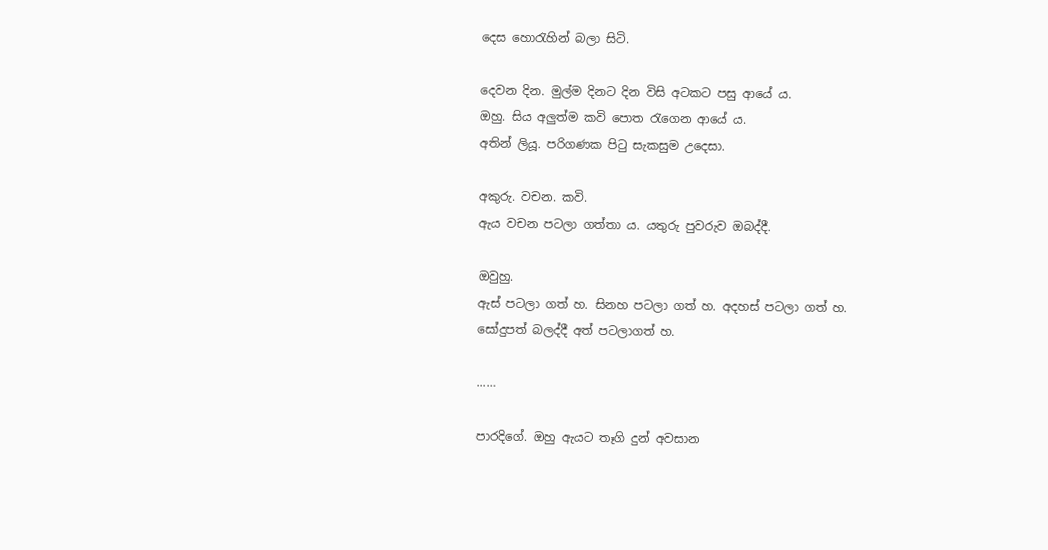දෙස හොරැහින් බලා සිටි.

දෙවන දින. මුල්ම දිනට දින විසි අටකට පසු ආයේ ය.
ඔහු. සිය අලුත්ම කවි පොත රැගෙන ආයේ ය.
අතින් ලියූ. පරිගණක පිටු සැකසුම උදෙසා.

අකුරු. වචන. කවි.
ඇය වචන පටලා ගත්තා ය. යතුරු පුවරුව ඔබද්දී.

ඔවුහු.
ඇස් පටලා ගත් හ. සිනහ පටලා ගත් හ. අදහස් පටලා ගත් හ.
සෝදුපත් බලද්දී අත් පටලාගත් හ.

...…

පාරදිගේ. ඔහු ඇයට තෑගි දුන් අවසාන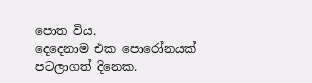පොත විය.
දෙදෙනාම එක පොරෝනයක් පටලාගත් දිනෙක.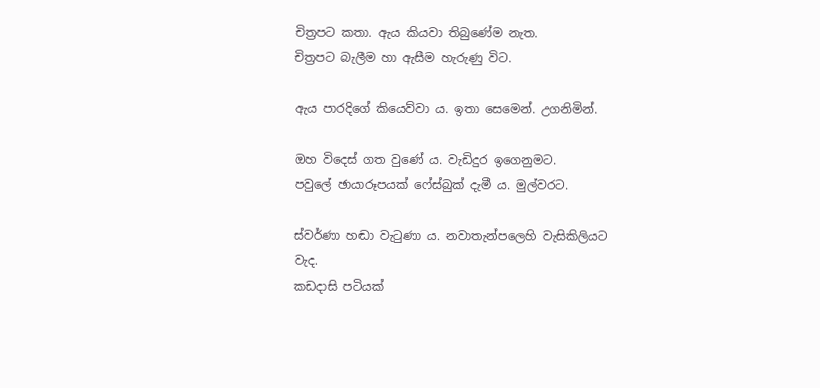චිත්‍රපට කතා. ඇය කියවා තිබුණේම නැත.
චිත්‍රපට බැලීම හා ඇසීම හැරුණු විට.

ඇය පාරදිගේ කියෙව්වා ය. ඉතා සෙමෙන්. උගනිමින්.

ඔහ විදෙස් ගත වුණේ ය. වැඩිදුර ඉගෙනුමට.
පවුලේ ඡායාරූපයක් ෆේස්බුක් දැමී ය. මුල්වරට.

ස්වර්ණා හඬා වැටුණා ය. නවාතැන්පලෙහි වැසිකිලියට වැද.
කඩදාසි පටියක්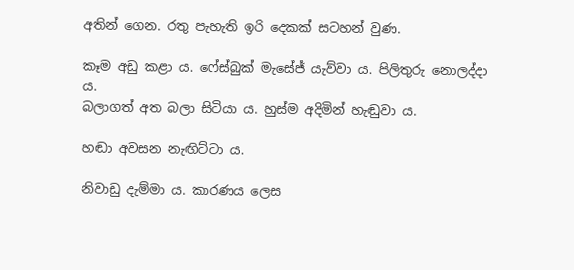අතින් ගෙන. රතු පැහැති ඉරි දෙකක් සටහන් වුණ.

කෑම අඩු කළා ය. ෆේස්බුක් මැසේජ් යැව්වා ය. පිලිතුරු නොලද්දා ය.
බලාගත් අත බලා සිටියා ය. හුස්ම අදිමින් හැඬුවා ය.

හඬා අවසන නැඟිට්ටා ය.

නිවාඩු දැම්මා ය. කාරණය ලෙස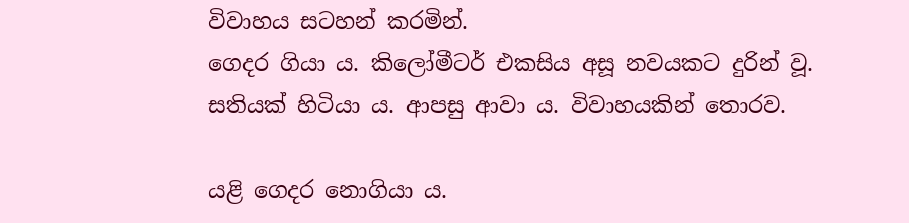විවාහය සටහන් කරමින්.
ගෙදර ගියා ය. කිලෝමීටර් එකසිය අසූ නවයකට දුරින් වූ.
සතියක් හිටියා ය. ආපසු ආවා ය. විවාහයකින් තොරව.

යළි ගෙදර නොගියා ය.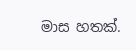මාස හතක්.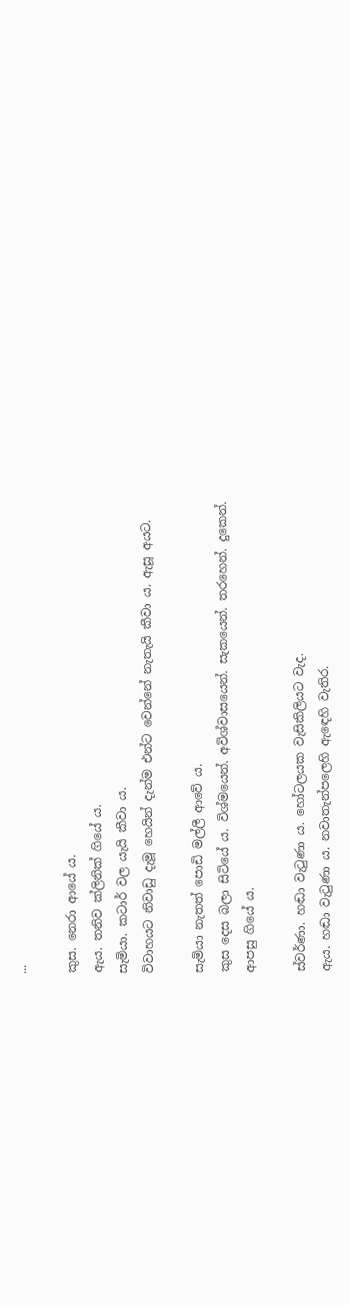...

කුස. නෙරා ආයේ ය.
ඇය. තනිව ක්ලිනික් ගියේ ය.
සැමියා. කටාර් වල යැයි කීවා ය.
විවාහයට නිවාඩු දැමූ හෙයින් දැන්ම එන්ට වෙන්නේ නැතැයි කීවා ය. ඇසූ අයට.

සැමියා නැතත් පොඩි මල්ලී ආවේ ය.
කුස දෙස බලා සිටියේ ය. විශ්මයෙන්. අවිශ්වාසයෙන්. සැකයෙන්. තරහෙන්. දුකෙන්.
ආපසු ගියේ ය.

ස්වර්ණා. හඬා වැටුණා ය. හෝටලයක වැසිකිලියට වැද.
ඇය. හඬා වැටුණා ය. නවාතැන්පලෙහි ඇඳෙහි වැතිර.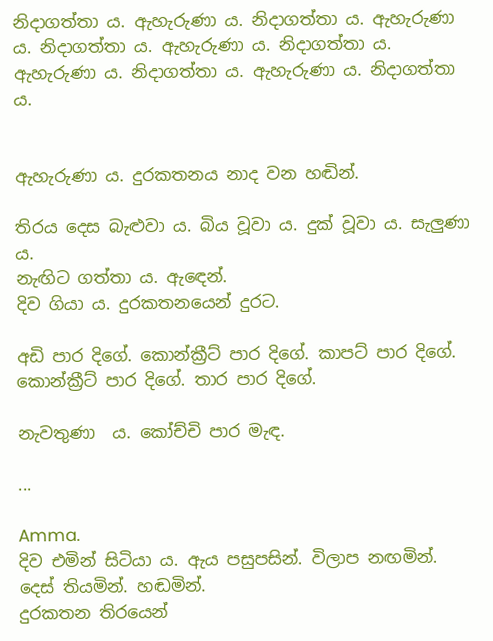නිදාගත්තා ය. ඇහැරුණා ය. නිදාගත්තා ය. ඇහැරුණා ය. නිදාගත්තා ය. ඇහැරුණා ය. නිදාගත්තා ය. ඇහැරුණා ය. නිදාගත්තා ය. ඇහැරුණා ය. නිදාගත්තා ය.


ඇහැරුණා ය. දුරකතනය නාද වන හඬින්.

තිරය දෙස බැළුවා ය. බිය වූවා ය. දුක් වූවා ය. සැලුණා ය.
නැඟිට ගත්තා ය. ඇඳෙන්.
දිව ගියා ය. දුරකතනයෙන් දුරට.

අඩි පාර දිගේ. කොන්ක්‍රීට් පාර දිගේ. කාපට් පාර දිගේ. කොන්ක්‍රීට් පාර දිගේ. තාර පාර දිගේ.

නැවතුණා  ය. කෝච්චි පාර මැඳ.

...

Amma.
දිව එමින් සිටියා ය. ඇය පසුපසින්. විලාප නඟමින්. දෙස් තියමින්. හඬමින්.
දුරකතන තිරයෙන්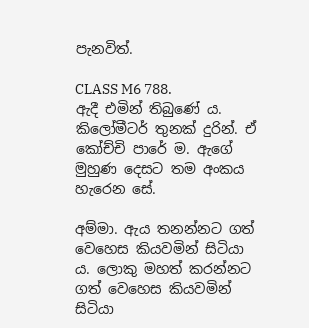පැනවිත්.

CLASS M6 788.
ඇදී එමින් තිබුණේ ය. කිලෝමීටර් තුනක් දුරින්. ඒ කෝච්චි පාරේ ම. ඇගේ මුහුණ දෙසට තම අංකය හැරෙන සේ.

අම්මා. ඇය තනන්නට ගත් වෙහෙස කියවමින් සිටියා ය. ලොකු මහත් කරන්නට ගත් වෙහෙස කියවමින් සිටියා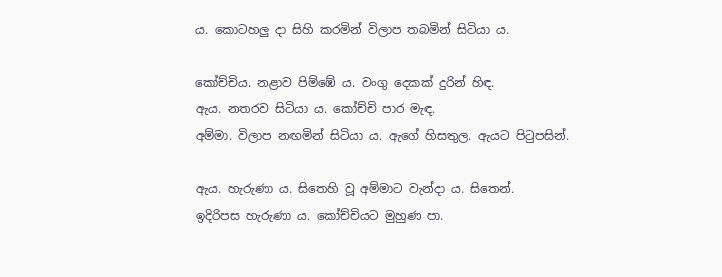ය. කොටහලු දා සිහි කරමින් විලාප තබමින් සිටියා ය.

කෝච්චිය. නළාව පිම්ඹේ ය. වංගු දෙකක් දුරින් හිඳ.
ඇය. නතරව සිටියා ය. කෝච්චි පාර මැඳ.
අම්මා. විලාප නඟමින් සිටියා ය. ඇගේ හිසතුල. ඇයට පිටුපසින්.

ඇය. හැරුණා ය. සිතෙහි වූ අම්මාට වැන්දා ය. සිතෙන්.
ඉදිරිපස හැරුණා ය. කෝච්චියට මුහුණ පා.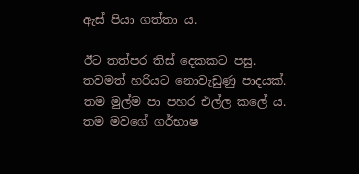ඇස් පියා ගත්තා ය.

ඊට තත්පර තිස් දෙකකට පසු.
තවමත් හරියට නොවැඩුණු පාදයක්. තම මුල්ම පා පහර එල්ල කලේ ය. තම මවගේ ගර්භාෂ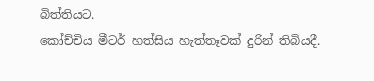බිත්තියට.
කෝච්චිය මීටර් හත්සිය හැත්තෑවක් දුරින් තිබියදී.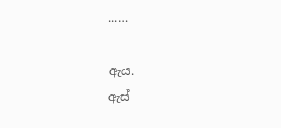...…

ඇය.
ඇස්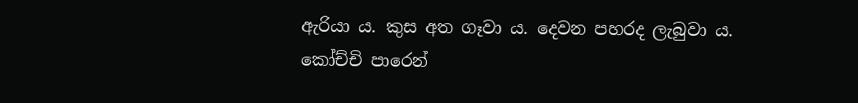ඇරියා ය. කුස අත ගෑවා ය. දෙවන පහරද ලැබුවා ය.
කෝච්චි පාරෙන්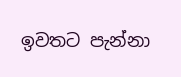ඉවතට පැන්නා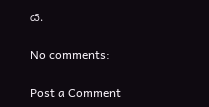ය.

No comments:

Post a Comment